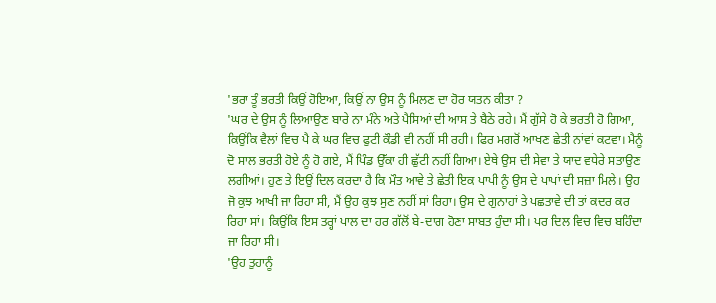'ਭਰਾ ਤੂੰ ਭਰਤੀ ਕਿਉਂ ਹੋਇਆ, ਕਿਉਂ ਨਾ ਉਸ ਨੂੰ ਮਿਲਣ ਦਾ ਹੋਰ ਯਤਨ ਕੀਤਾ ?
'ਘਰ ਦੇ ਉਸ ਨੂੰ ਲਿਆਉਣ ਬਾਰੇ ਨਾ ਮੰਨੇ ਅਤੇ ਪੈਸਿਆਂ ਦੀ ਆਸ ਤੇ ਬੈਠੇ ਰਹੇ। ਮੈਂ ਗੁੱਸੇ ਹੋ ਕੇ ਭਰਤੀ ਹੋ ਗਿਆ, ਕਿਉਂਕਿ ਵੈਲਾਂ ਵਿਚ ਪੈ ਕੇ ਘਰ ਵਿਚ ਫੁਟੀ ਕੌਡੀ ਵੀ ਨਹੀਂ ਸੀ ਰਹੀ। ਫਿਰ ਮਗਰੋਂ ਆਖਣ ਛੇਤੀ ਨਾਂਵਾਂ ਕਟਵਾ। ਮੈਨੂੰ ਦੋ ਸਾਲ ਭਰਤੀ ਹੋਏ ਨੂੰ ਹੋ ਗਏ, ਮੈਂ ਪਿੰਡ ਉੱਕਾ ਹੀ ਛੁੱਟੀ ਨਹੀਂ ਗਿਆ। ਏਥੇ ਉਸ ਦੀ ਸੇਵਾ ਤੇ ਯਾਦ ਵਧੇਰੇ ਸਤਾਉਣ ਲਗੀਆਂ। ਹੁਣ ਤੇ ਇਉਂ ਦਿਲ ਕਰਦਾ ਹੈ ਕਿ ਮੌਤ ਆਵੇ ਤੇ ਛੇਤੀ ਇਕ ਪਾਪੀ ਨੂੰ ਉਸ ਦੇ ਪਾਪਾਂ ਦੀ ਸਜ਼ਾ ਮਿਲੇ। ਉਹ ਜੋ ਕੁਝ ਆਖੀ ਜਾ ਰਿਹਾ ਸੀ, ਮੈਂ ਉਹ ਕੁਝ ਸੁਣ ਨਹੀਂ ਸਾਂ ਰਿਹਾ। ਉਸ ਦੇ ਗੁਨਾਹਾਂ ਤੇ ਪਛਤਾਵੇ ਦੀ ਤਾਂ ਕਦਰ ਕਰ ਰਿਹਾ ਸਾਂ। ਕਿਉਂਕਿ ਇਸ ਤਰ੍ਹਾਂ ਪਾਲ ਦਾ ਹਰ ਗੱਲੋਂ ਬੇ-ਦਾਗ ਹੋਣਾ ਸਾਬਤ ਹੁੰਦਾ ਸੀ। ਪਰ ਦਿਲ ਵਿਚ ਵਿਚ ਬਹਿੰਦਾ ਜਾ ਰਿਹਾ ਸੀ।
'ਉਹ ਤੁਹਾਨੂੰ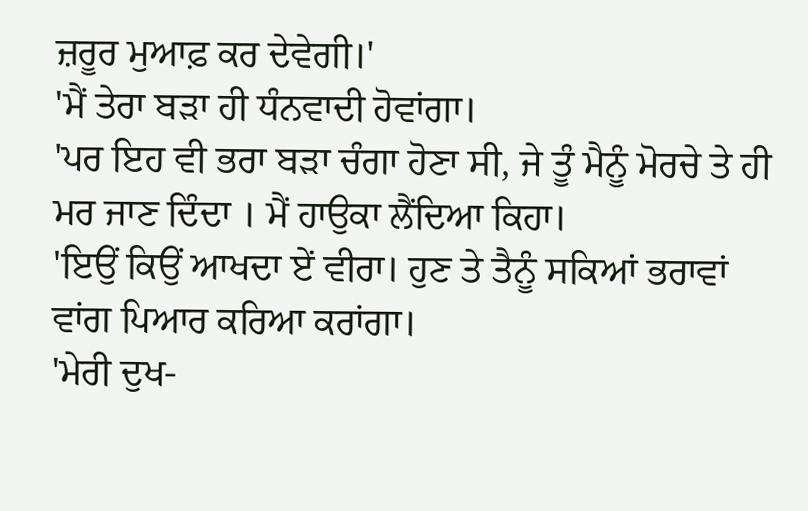ਜ਼ਰੂਰ ਮੁਆਫ਼ ਕਰ ਦੇਵੇਗੀ।'
'ਮੈਂ ਤੇਰਾ ਬੜਾ ਹੀ ਧੰਨਵਾਦੀ ਹੋਵਾਂਗਾ।
'ਪਰ ਇਹ ਵੀ ਭਰਾ ਬੜਾ ਚੰਗਾ ਹੋਣਾ ਸੀ, ਜੇ ਤੂੰ ਮੈਨੂੰ ਮੋਰਚੇ ਤੇ ਹੀ ਮਰ ਜਾਣ ਦਿੰਦਾ । ਮੈਂ ਹਾਉਕਾ ਲੈਂਦਿਆ ਕਿਹਾ।
'ਇਉਂ ਕਿਉਂ ਆਖਦਾ ਏਂ ਵੀਰਾ। ਹੁਣ ਤੇ ਤੈਨੂੰ ਸਕਿਆਂ ਭਰਾਵਾਂ ਵਾਂਗ ਪਿਆਰ ਕਰਿਆ ਕਰਾਂਗਾ।
'ਮੇਰੀ ਦੁਖ-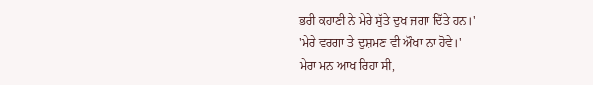ਭਰੀ ਕਹਾਣੀ ਨੇ ਮੇਰੇ ਸੁੱਤੇ ਦੁਖ ਜਗਾ ਦਿੱਤੇ ਹਨ।'
'ਮੇਰੇ ਵਰਗਾ ਤੇ ਦੁਸ਼ਮਣ ਵੀ ਔਖਾ ਨਾ ਹੋਵੇ।'
ਮੇਰਾ ਮਨ ਆਖ ਰਿਹਾ ਸੀ,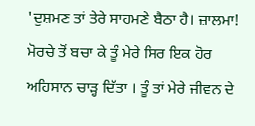'ਦੁਸ਼ਮਣ ਤਾਂ ਤੇਰੇ ਸਾਹਮਣੇ ਬੈਠਾ ਹੈ। ਜ਼ਾਲਮਾ! ਮੋਰਚੇ ਤੋਂ ਬਚਾ ਕੇ ਤੂੰ ਮੇਰੇ ਸਿਰ ਇਕ ਹੋਰ ਅਹਿਸਾਨ ਚਾੜ੍ਹ ਦਿੱਤਾ । ਤੂੰ ਤਾਂ ਮੇਰੇ ਜੀਵਨ ਦੇ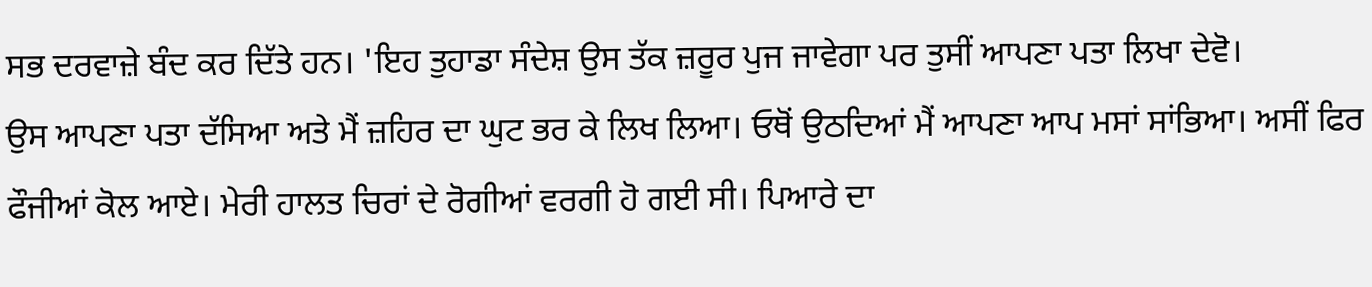ਸਭ ਦਰਵਾਜ਼ੇ ਬੰਦ ਕਰ ਦਿੱਤੇ ਹਨ। 'ਇਹ ਤੁਹਾਡਾ ਸੰਦੇਸ਼ ਉਸ ਤੱਕ ਜ਼ਰੂਰ ਪੁਜ ਜਾਵੇਗਾ ਪਰ ਤੁਸੀਂ ਆਪਣਾ ਪਤਾ ਲਿਖਾ ਦੇਵੋ।
ਉਸ ਆਪਣਾ ਪਤਾ ਦੱਸਿਆ ਅਤੇ ਮੈਂ ਜ਼ਹਿਰ ਦਾ ਘੁਟ ਭਰ ਕੇ ਲਿਖ ਲਿਆ। ਓਥੋਂ ਉਠਦਿਆਂ ਮੈਂ ਆਪਣਾ ਆਪ ਮਸਾਂ ਸਾਂਭਿਆ। ਅਸੀਂ ਫਿਰ ਫੌਜੀਆਂ ਕੋਲ ਆਏ। ਮੇਰੀ ਹਾਲਤ ਚਿਰਾਂ ਦੇ ਰੋਗੀਆਂ ਵਰਗੀ ਹੋ ਗਈ ਸੀ। ਪਿਆਰੇ ਦਾ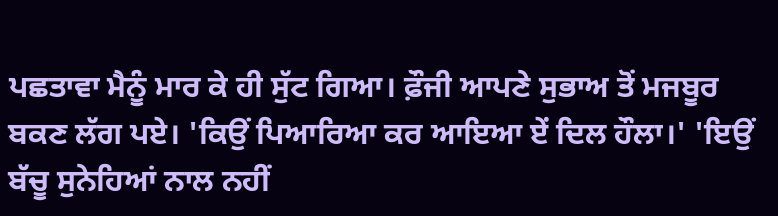ਪਛਤਾਵਾ ਮੈਨੂੰ ਮਾਰ ਕੇ ਹੀ ਸੁੱਟ ਗਿਆ। ਫ਼ੌਜੀ ਆਪਣੇ ਸੁਭਾਅ ਤੋਂ ਮਜਬੂਰ ਬਕਣ ਲੱਗ ਪਏ। 'ਕਿਉਂ ਪਿਆਰਿਆ ਕਰ ਆਇਆ ਏਂ ਦਿਲ ਹੌਲਾ।' 'ਇਉਂ ਬੱਚੂ ਸੁਨੇਹਿਆਂ ਨਾਲ ਨਹੀਂ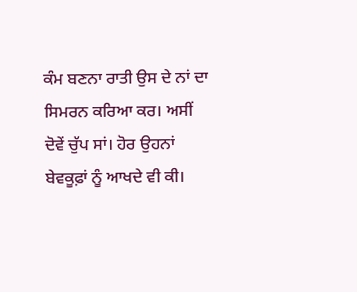ਕੰਮ ਬਣਨਾ ਰਾਤੀ ਉਸ ਦੇ ਨਾਂ ਦਾ ਸਿਮਰਨ ਕਰਿਆ ਕਰ। ਅਸੀਂ ਦੋਵੇਂ ਚੁੱਪ ਸਾਂ। ਹੋਰ ਉਹਨਾਂ ਬੇਵਕੂਫ਼ਾਂ ਨੂੰ ਆਖਦੇ ਵੀ ਕੀ।